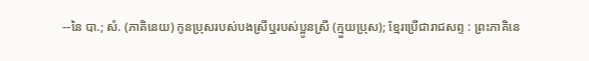--នៃ បា.; សំ. (ភាគិនេយ) កូនប្រុសរបស់បងស្រីឬរបស់ប្អូនស្រី (ក្មួយប្រុស); ខ្មែរប្រើជារាជសព្ទ : ព្រះភាគិនេ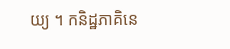យ្យ ។ កនិដ្ឋភាគិនេ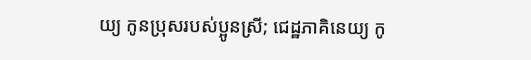យ្យ កូនប្រុសរបស់ប្អូនស្រី; ជេដ្ឋភាគិនេយ្យ កូ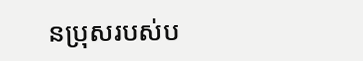នប្រុសរបស់ប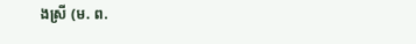ងស្រី (ម. ព.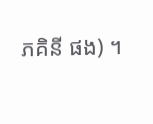ភគិនី ផង) ។